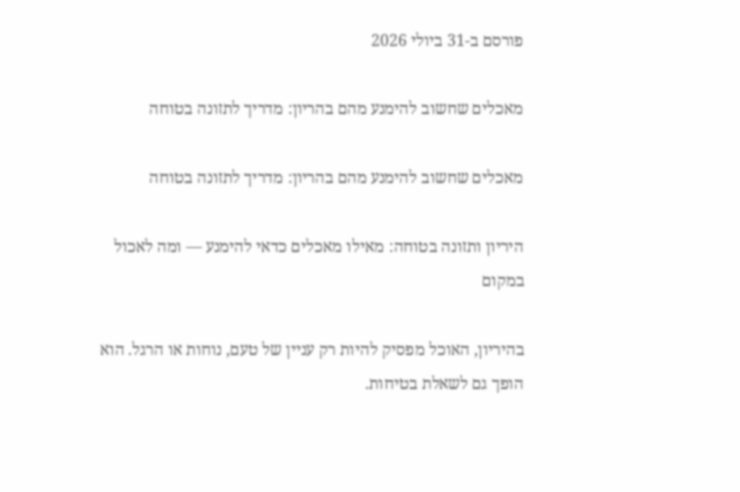פורסם ב-31 ביולי 2026

מאכלים שחשוב להימנע מהם בהריון: מדריך לתזונה בטוחה

מאכלים שחשוב להימנע מהם בהריון: מדריך לתזונה בטוחה

היריון ותזונה בטוחה: מאילו מאכלים כדאי להימנע — ומה לאכול במקום

בהיריון, האוכל מפסיק להיות רק עניין של טעם, נוחות או הרגל. הוא הופך גם לשאלת בטיחות.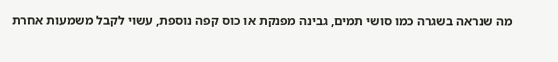מה שנראה בשגרה כמו סושי תמים, גבינה מפנקת או כוס קפה נוספת, עשוי לקבל משמעות אחרת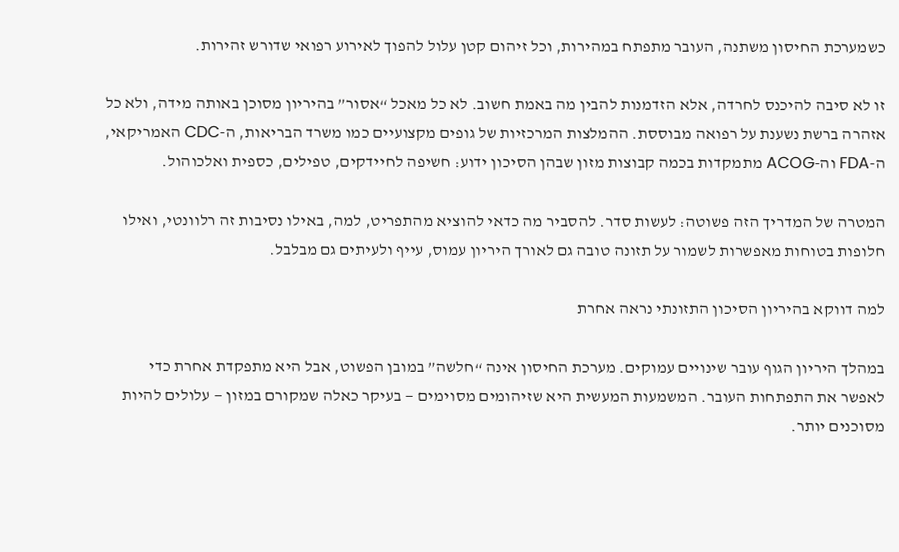כשמערכת החיסון משתנה, העובר מתפתח במהירות, וכל זיהום קטן עלול להפוך לאירוע רפואי שדורש זהירות.

זו לא סיבה להיכנס לחרדה, אלא הזדמנות להבין מה באמת חשוב. לא כל מאכל “אסור” בהיריון מסוכן באותה מידה, ולא כל אזהרה ברשת נשענת על רפואה מבוססת. ההמלצות המרכזיות של גופים מקצועיים כמו משרד הבריאות, ה-CDC האמריקאי, ה-FDA וה-ACOG מתמקדות בכמה קבוצות מזון שבהן הסיכון ידוע: חשיפה לחיידקים, טפילים, כספית ואלכוהול.

המטרה של המדריך הזה פשוטה: לעשות סדר. להסביר מה כדאי להוציא מהתפריט, למה, באילו נסיבות זה רלוונטי, ואילו חלופות בטוחות מאפשרות לשמור על תזונה טובה גם לאורך היריון עמוס, עייף ולעיתים גם מבלבל.

למה דווקא בהיריון הסיכון התזונתי נראה אחרת

במהלך היריון הגוף עובר שינויים עמוקים. מערכת החיסון אינה “חלשה” במובן הפשוט, אבל היא מתפקדת אחרת כדי לאפשר את התפתחות העובר. המשמעות המעשית היא שזיהומים מסוימים — בעיקר כאלה שמקורם במזון — עלולים להיות מסוכנים יותר.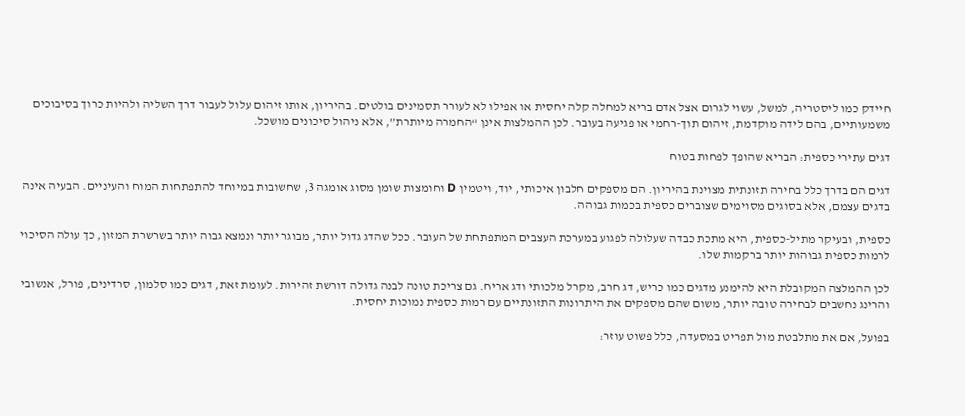חיידק כמו ליסטריה, למשל, עשוי לגרום אצל אדם בריא למחלה קלה יחסית או אפילו לא לעורר תסמינים בולטים. בהיריון, אותו זיהום עלול לעבור דרך השליה ולהיות כרוך בסיבוכים משמעותיים, בהם לידה מוקדמת, זיהום תוך-רחמי או פגיעה בעובר. לכן ההמלצות אינן “החמרה מיותרת”, אלא ניהול סיכונים מושכל.

דגים עתירי כספית: הבריא שהופך לפחות בטוח

דגים הם בדרך כלל בחירה תזונתית מצוינת בהיריון. הם מספקים חלבון איכותי, יוד, ויטמין D וחומצות שומן מסוג אומגה 3, שחשובות במיוחד להתפתחות המוח והעיניים. הבעיה אינה בדגים עצמם, אלא בסוגים מסוימים שצוברים כספית בכמות גבוהה.

כספית, ובעיקר מתיל-כספית, היא מתכת כבדה שעלולה לפגוע במערכת העצבים המתפתחת של העובר. ככל שהדג גדול יותר, מבוגר יותר ונמצא גבוה יותר בשרשרת המזון, כך עולה הסיכוי לרמות כספית גבוהות יותר ברקמות שלו.

לכן ההמלצה המקובלת היא להימנע מדגים כמו כריש, דג חרב, מקרל מלכותי ודג אריח. גם צריכת טונה לבנה גדולה דורשת זהירות. לעומת זאת, דגים כמו סלמון, סרדינים, פורל, אנשובי והרינג נחשבים לבחירה טובה יותר, משום שהם מספקים את היתרונות התזונתיים עם רמות כספית נמוכות יחסית.

בפועל, אם את מתלבטת מול תפריט במסעדה, כלל פשוט עוזר: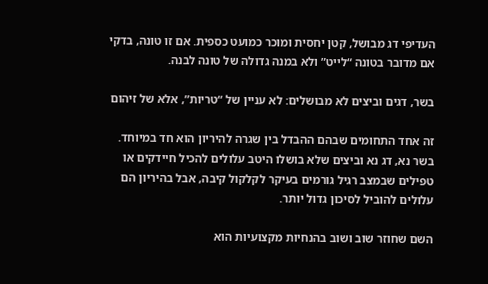העדיפי דג מבושל, קטן יחסית ומוכר כמועט כספית. אם זו טונה, בדקי אם מדובר בטונה “לייט” ולא במנה גדולה של טונה לבנה.

בשר, דגים וביצים לא מבושלים: לא עניין של “טריות”, אלא של זיהום

זה אחד התחומים שבהם ההבדל בין שגרה להיריון הוא חד במיוחד. בשר נא, דג נא וביצים שלא בושלו היטב עלולים להכיל חיידקים או טפילים שבמצב רגיל גורמים בעיקר לקלקול קיבה, אבל בהיריון הם עלולים להוביל לסיכון גדול יותר.

השם שחוזר שוב ושוב בהנחיות מקצועיות הוא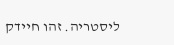ליסטריה. זהו חיידק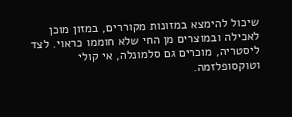שיכול להימצא במזונות מקוררים, במזון מוכן לאכילה ובמוצרים מן החי שלא חוממו כראוי. לצד ליסטריה, מוכרים גם סלמונלה, אי קולי וטוקסופלזמה.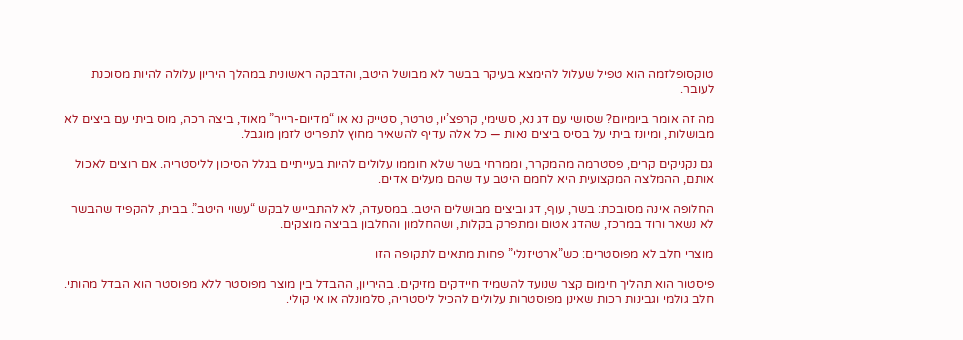טוקסופלזמה הוא טפיל שעלול להימצא בעיקר בבשר לא מבושל היטב, והדבקה ראשונית במהלך היריון עלולה להיות מסוכנת לעובר.

מה זה אומר ביומיום? שסושי עם דג נא, סשימי, קרפצ’יו, טרטר, סטייק נא או “מדיום-רייר” מאוד, ביצה רכה, מוס ביתי עם ביצים לא מבושלות, ומיונז ביתי על בסיס ביצים נאות — כל אלה עדיף להשאיר מחוץ לתפריט לזמן מוגבל.

גם נקניקים קרים, פסטרמה מהמקרר, וממרחי בשר שלא חוממו עלולים להיות בעייתיים בגלל הסיכון לליסטריה. אם רוצים לאכול אותם, ההמלצה המקצועית היא לחמם היטב עד שהם מעלים אדים.

החלופה אינה מסובכת: בשר, עוף, דג וביצים מבושלים היטב. במסעדה, לא להתבייש לבקש “עשוי היטב”. בבית, להקפיד שהבשר לא נשאר ורוד במרכז, שהדג אטום ומתפרק בקלות, ושהחלמון והחלבון בביצה מוצקים.

מוצרי חלב לא מפוסטרים: כש”ארטיזנלי” פחות מתאים לתקופה הזו

פיסטור הוא תהליך חימום קצר שנועד להשמיד חיידקים מזיקים. בהיריון, ההבדל בין מוצר מפוסטר ללא מפוסטר הוא הבדל מהותי. חלב גולמי וגבינות רכות שאינן מפוסטרות עלולים להכיל ליסטריה, סלמונלה או אי קולי.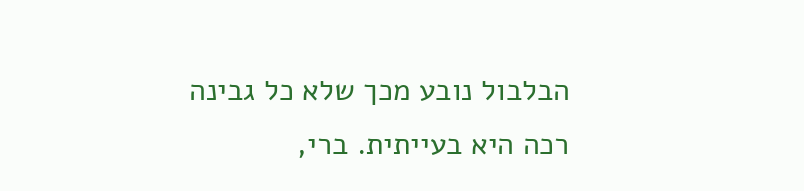הבלבול נובע מכך שלא כל גבינה רכה היא בעייתית. ברי,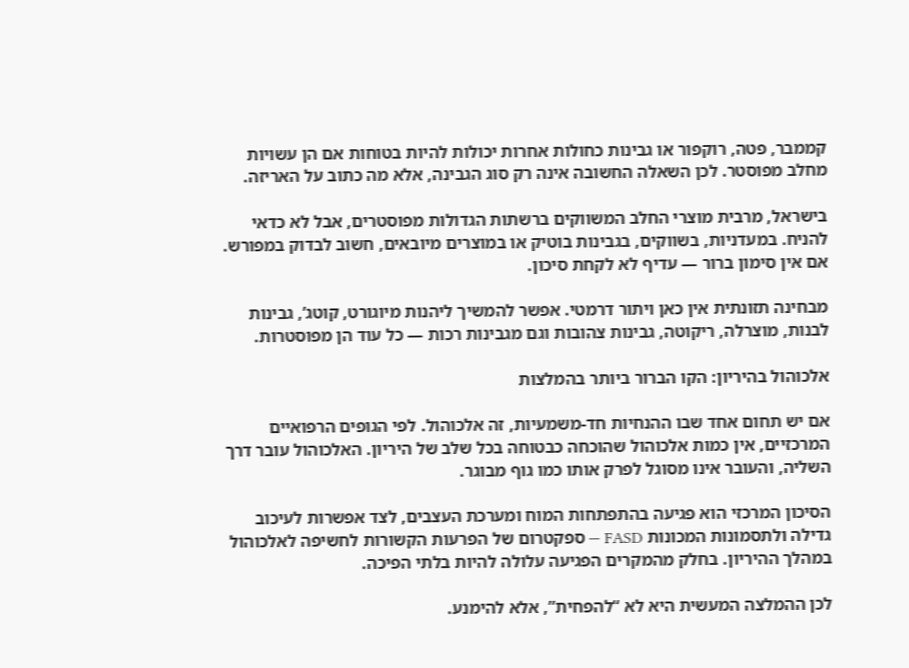קממבר, פטה, רוקפור או גבינות כחולות אחרות יכולות להיות בטוחות אם הן עשויות מחלב מפוסטר. לכן השאלה החשובה אינה רק סוג הגבינה, אלא מה כתוב על האריזה.

בישראל, מרבית מוצרי החלב המשווקים ברשתות הגדולות מפוסטרים, אבל לא כדאי להניח. במעדניות, בשווקים, בגבינות בוטיק או במוצרים מיובאים, חשוב לבדוק במפורש. אם אין סימון ברור — עדיף לא לקחת סיכון.

מבחינה תזונתית אין כאן ויתור דרמטי. אפשר להמשיך ליהנות מיוגורט, קוטג’, גבינות לבנות, מוצרלה, ריקוטה, גבינות צהובות וגם מגבינות רכות — כל עוד הן מפוסטרות.

אלכוהול בהיריון: הקו הברור ביותר בהמלצות

אם יש תחום אחד שבו ההנחיות חד-משמעיות, זה אלכוהול. לפי הגופים הרפואיים המרכזיים, אין כמות אלכוהול שהוכחה כבטוחה בכל שלב של היריון. האלכוהול עובר דרך השליה, והעובר אינו מסוגל לפרק אותו כמו גוף מבוגר.

הסיכון המרכזי הוא פגיעה בהתפתחות המוח ומערכת העצבים, לצד אפשרות לעיכוב גדילה ולתסמונות המכונות FASD — ספקטרום של הפרעות הקשורות לחשיפה לאלכוהול במהלך ההיריון. בחלק מהמקרים הפגיעה עלולה להיות בלתי הפיכה.

לכן ההמלצה המעשית היא לא “להפחית”, אלא להימנע.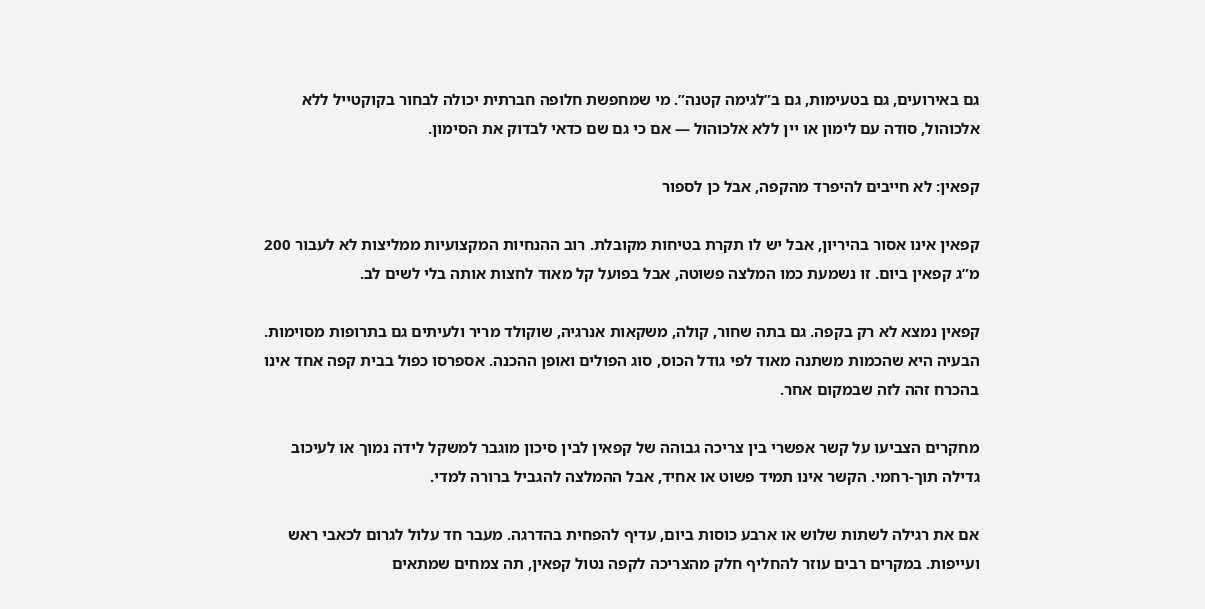גם באירועים, גם בטעימות, גם ב”לגימה קטנה”. מי שמחפשת חלופה חברתית יכולה לבחור בקוקטייל ללא אלכוהול, סודה עם לימון או יין ללא אלכוהול — אם כי גם שם כדאי לבדוק את הסימון.

קפאין: לא חייבים להיפרד מהקפה, אבל כן לספור

קפאין אינו אסור בהיריון, אבל יש לו תקרת בטיחות מקובלת. רוב ההנחיות המקצועיות ממליצות לא לעבור 200 מ”ג קפאין ביום. זו נשמעת כמו המלצה פשוטה, אבל בפועל קל מאוד לחצות אותה בלי לשים לב.

קפאין נמצא לא רק בקפה. גם בתה שחור, קולה, משקאות אנרגיה, שוקולד מריר ולעיתים גם בתרופות מסוימות. הבעיה היא שהכמות משתנה מאוד לפי גודל הכוס, סוג הפולים ואופן ההכנה. אספרסו כפול בבית קפה אחד אינו בהכרח זהה לזה שבמקום אחר.

מחקרים הצביעו על קשר אפשרי בין צריכה גבוהה של קפאין לבין סיכון מוגבר למשקל לידה נמוך או לעיכוב גדילה תוך-רחמי. הקשר אינו תמיד פשוט או אחיד, אבל ההמלצה להגביל ברורה למדי.

אם את רגילה לשתות שלוש או ארבע כוסות ביום, עדיף להפחית בהדרגה. מעבר חד עלול לגרום לכאבי ראש ועייפות. במקרים רבים עוזר להחליף חלק מהצריכה לקפה נטול קפאין, תה צמחים שמתאים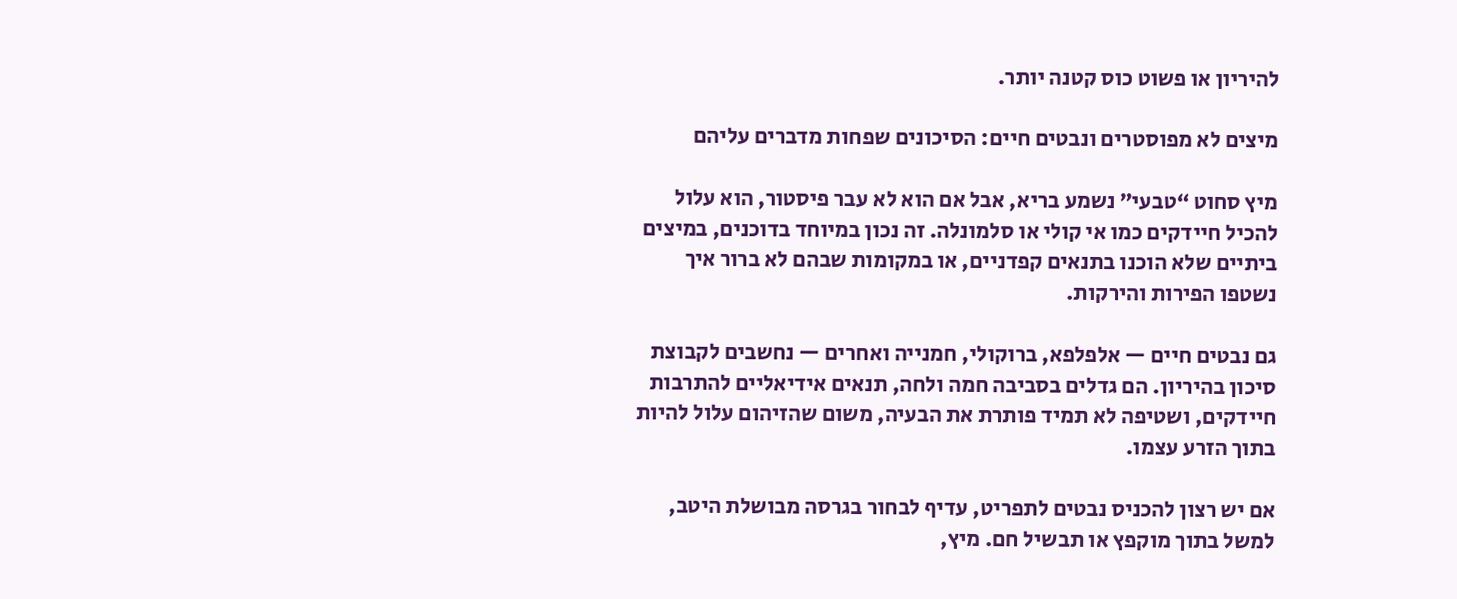להיריון או פשוט כוס קטנה יותר.

מיצים לא מפוסטרים ונבטים חיים: הסיכונים שפחות מדברים עליהם

מיץ סחוט “טבעי” נשמע בריא, אבל אם הוא לא עבר פיסטור, הוא עלול להכיל חיידקים כמו אי קולי או סלמונלה. זה נכון במיוחד בדוכנים, במיצים ביתיים שלא הוכנו בתנאים קפדניים, או במקומות שבהם לא ברור איך נשטפו הפירות והירקות.

גם נבטים חיים — אלפלפא, ברוקולי, חמנייה ואחרים — נחשבים לקבוצת סיכון בהיריון. הם גדלים בסביבה חמה ולחה, תנאים אידיאליים להתרבות חיידקים, ושטיפה לא תמיד פותרת את הבעיה, משום שהזיהום עלול להיות בתוך הזרע עצמו.

אם יש רצון להכניס נבטים לתפריט, עדיף לבחור בגרסה מבושלת היטב, למשל בתוך מוקפץ או תבשיל חם. מיץ,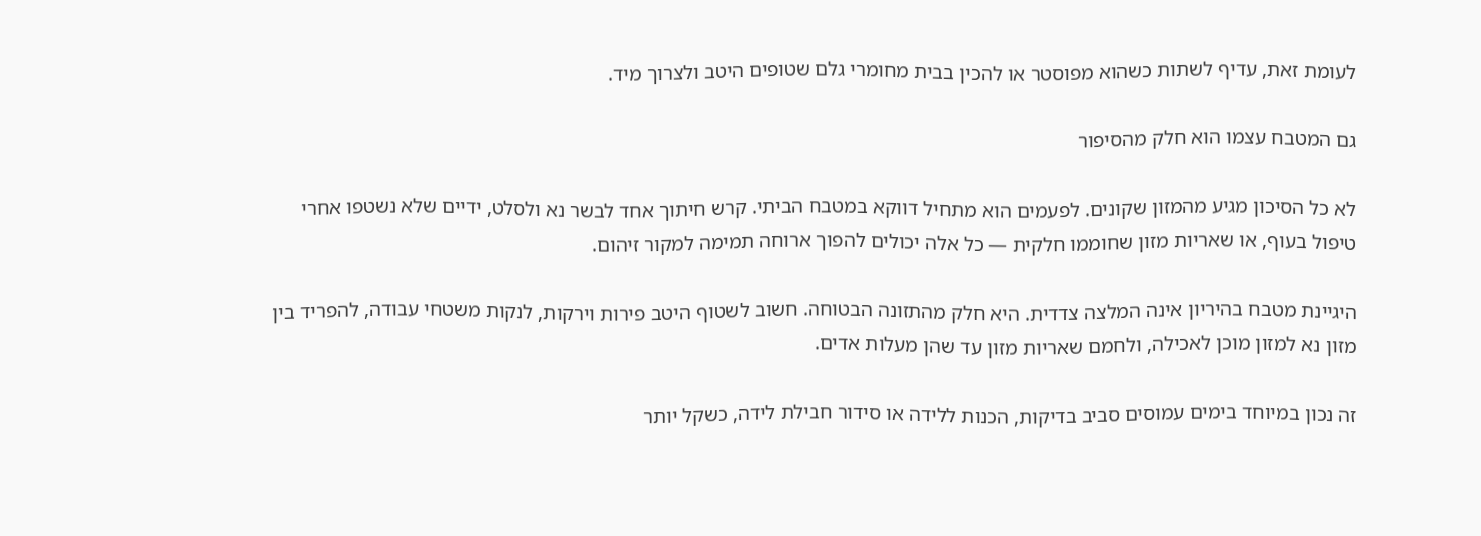לעומת זאת, עדיף לשתות כשהוא מפוסטר או להכין בבית מחומרי גלם שטופים היטב ולצרוך מיד.

גם המטבח עצמו הוא חלק מהסיפור

לא כל הסיכון מגיע מהמזון שקונים. לפעמים הוא מתחיל דווקא במטבח הביתי. קרש חיתוך אחד לבשר נא ולסלט, ידיים שלא נשטפו אחרי טיפול בעוף, או שאריות מזון שחוממו חלקית — כל אלה יכולים להפוך ארוחה תמימה למקור זיהום.

היגיינת מטבח בהיריון אינה המלצה צדדית. היא חלק מהתזונה הבטוחה. חשוב לשטוף היטב פירות וירקות, לנקות משטחי עבודה, להפריד בין מזון נא למזון מוכן לאכילה, ולחמם שאריות מזון עד שהן מעלות אדים.

זה נכון במיוחד בימים עמוסים סביב בדיקות, הכנות ללידה או סידור חבילת לידה, כשקל יותר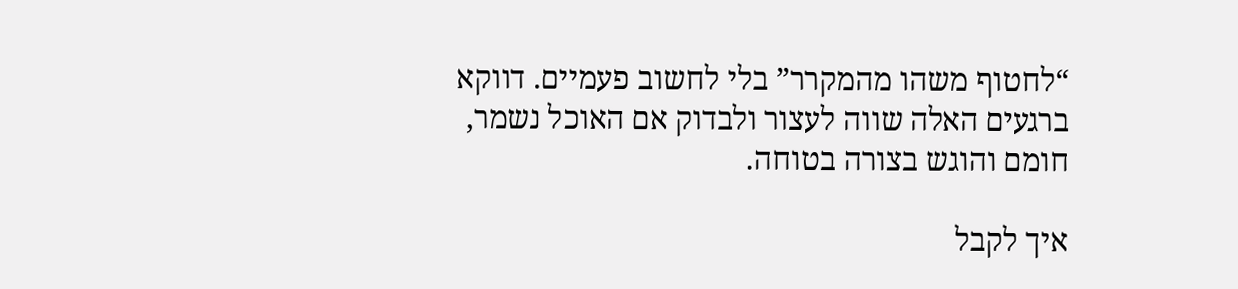“לחטוף משהו מהמקרר” בלי לחשוב פעמיים. דווקא ברגעים האלה שווה לעצור ולבדוק אם האוכל נשמר, חומם והוגש בצורה בטוחה.

איך לקבל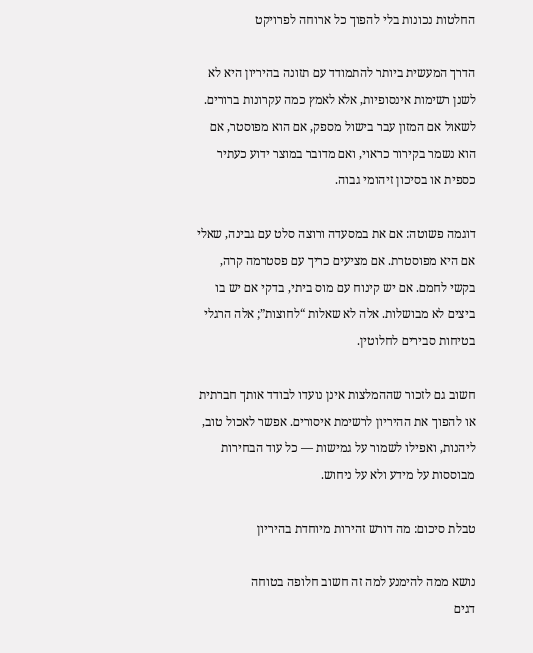החלטות נכונות בלי להפוך כל ארוחה לפרויקט

הדרך המעשית ביותר להתמודד עם תזונה בהיריון היא לא לשנן רשימות אינסופיות, אלא לאמץ כמה עקרונות ברורים. לשאול אם המזון עבר בישול מספק, אם הוא מפוסטר, אם הוא נשמר בקירור כראוי, ואם מדובר במוצר ידוע כעתיר כספית או בסיכון זיהומי גבוה.

דוגמה פשוטה: אם את במסעדה ורוצה סלט עם גבינה, שאלי אם היא מפוסטרת. אם מציעים כריך עם פסטרמה קרה, בקשי לחמם. אם יש קינוח עם מוס ביתי, בדקי אם יש בו ביצים לא מבושלות. אלה לא שאלות “לחוצות”; אלה הרגלי בטיחות סבירים לחלוטין.

חשוב גם לזכור שההמלצות אינן נועדו לבודד אותך חברתית או להפוך את ההיריון לרשימת איסורים. אפשר לאכול טוב, ליהנות, ואפילו לשמור על גמישות — כל עוד הבחירות מבוססות על מידע ולא על ניחוש.

טבלת סיכום: מה דורש זהירות מיוחדת בהיריון

נושא ממה להימנע למה זה חשוב חלופה בטוחה
דגים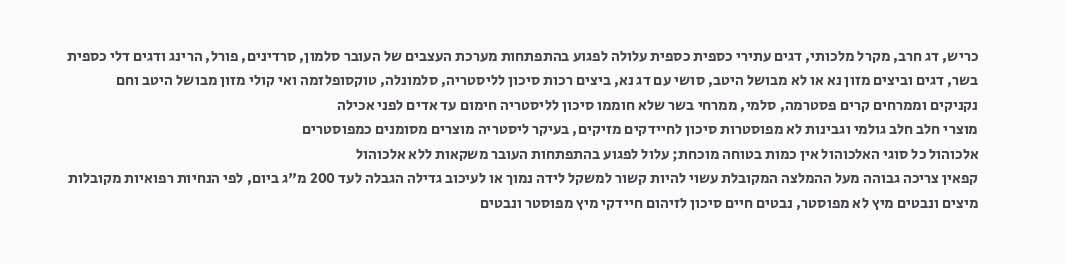כריש, דג חרב, מקרל מלכותי, דגים עתירי כספית כספית עלולה לפגוע בהתפתחות מערכת העצבים של העובר סלמון, סרדינים, פורל, הרינג ודגים דלי כספית
בשר, דגים וביצים מזון נא או לא מבושל היטב, סושי עם דג נא, ביצים רכות סיכון לליסטריה, סלמונלה, טוקסופלזמה ואי קולי מזון מבושל היטב וחם
נקניקים וממרחים קרים פסטרמה, סלמי, ממרחי בשר שלא חוממו סיכון לליסטריה חימום עד אדים לפני אכילה
מוצרי חלב חלב גולמי וגבינות לא מפוסטרות סיכון לחיידקים מזיקים, בעיקר ליסטריה מוצרים מסומנים כמפוסטרים
אלכוהול כל סוגי האלכוהול אין כמות בטוחה מוכחת; עלול לפגוע בהתפתחות העובר משקאות ללא אלכוהול
קפאין צריכה גבוהה מעל ההמלצה המקובלת עשוי להיות קשור למשקל לידה נמוך או לעיכוב גדילה הגבלה לעד 200 מ"ג ביום, לפי הנחיות רפואיות מקובלות
מיצים ונבטים מיץ לא מפוסטר, נבטים חיים סיכון לזיהום חיידקי מיץ מפוסטר ונבטים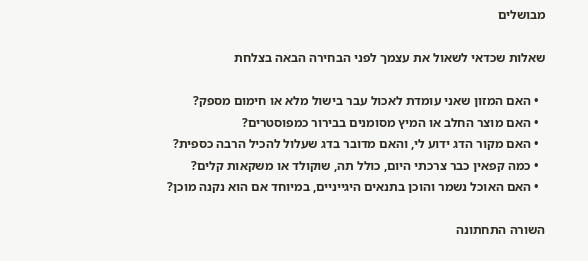מבושלים

שאלות שכדאי לשאול את עצמך לפני הבחירה הבאה בצלחת

  • האם המזון שאני עומדת לאכול עבר בישול מלא או חימום מספק?
  • האם מוצר החלב או המיץ מסומנים בבירור כמפוסטרים?
  • האם מקור הדג ידוע לי, והאם מדובר בדג שעלול להכיל הרבה כספית?
  • כמה קפאין כבר צרכתי היום, כולל תה, שוקולד או משקאות קלים?
  • האם האוכל נשמר והוכן בתנאים היגייניים, במיוחד אם הוא נקנה מוכן?

השורה התחתונה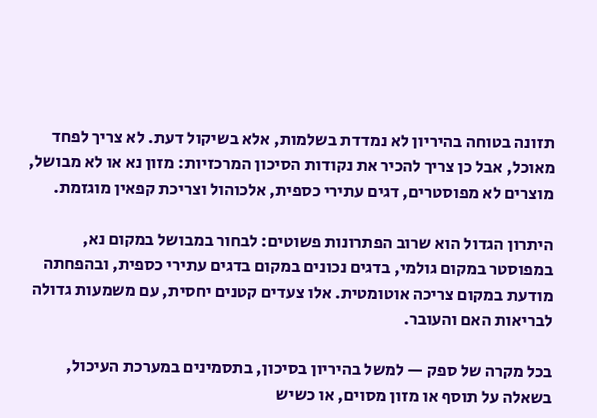תזונה בטוחה בהיריון לא נמדדת בשלמות, אלא בשיקול דעת. לא צריך לפחד מאוכל, אבל כן צריך להכיר את נקודות הסיכון המרכזיות: מזון נא או לא מבושל, מוצרים לא מפוסטרים, דגים עתירי כספית, אלכוהול וצריכת קפאין מוגזמת.

היתרון הגדול הוא שרוב הפתרונות פשוטים: לבחור במבושל במקום נא, במפוסטר במקום גולמי, בדגים נכונים במקום בדגים עתירי כספית, ובהפחתה מודעת במקום צריכה אוטומטית. אלו צעדים קטנים יחסית, עם משמעות גדולה לבריאות האם והעובר.

בכל מקרה של ספק — למשל בהיריון בסיכון, בתסמינים במערכת העיכול, בשאלה על תוסף או מזון מסוים, או כשיש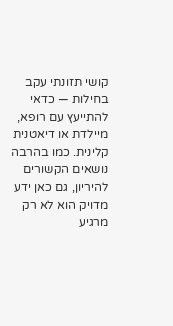קושי תזונתי עקב בחילות — כדאי להתייעץ עם רופא, מיילדת או דיאטנית קלינית. כמו בהרבה נושאים הקשורים להיריון, גם כאן ידע מדויק הוא לא רק מרגיע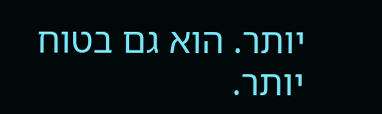יותר. הוא גם בטוח יותר.